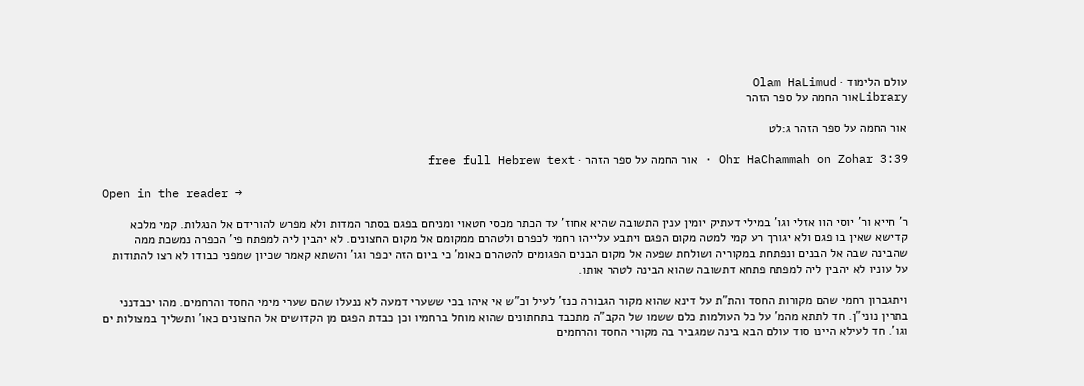עולם הלימוד · Olam HaLimud
Libraryאור החמה על ספר הזהר

אור החמה על ספר הזהר ג:לט

Ohr HaChammah on Zohar 3:39 · אור החמה על ספר הזהר · free full Hebrew text

Open in the reader →

ר' חייא ור' יוסי הוו אזלי וגו' במילי דעתיק יומין ענין התשובה שהיא אחוז' עד הכתר מכסי חטאוי ומניחם בפגם בסתר המדות ולא מפרש להורידם אל הנגלות. קמי מלכא קדישא שאין בו פגם ולא יגורך רע קמי למטה מקום הפגם ויתבע עלייהו רחמי לכפרם ולטהרם ממקומם אל מקום החצונים. לא יהבין ליה למפתח פי' הכפרה נמשכת ממה שהבינה שבה אל הבנים ונפתחת במקוריה ושולחת שפעה אל מקום הבנים הפגומים להטהרם כאומ' כי ביום הזה יכפר וגו' והשתא קאמר שכיון שמפני כבודו לא רצו להתודות על עוניו לא יהבין ליה למפתח פתחא דתשובה שהוא הבינה לטהר אותו.

ויתגברון רחמי שהם מקורות החסד והת"ת על דינא שהוא מקור הגבורה כנז' לעיל וכ"ש אי איהו בכי ששערי דמעה לא ננעלו שהם שערי מימי החסד והרחמים. מהו יכבדנני בתרין נוני"ן. חד לתתא מהמ' על כל העולמות כלם ששמו של הקב"ה מתכבד בתחתונים שהוא מוחל ברחמיו וכן כבדת הפגם מן הקדושים אל החצונים כאו' ותשליך במצולות ים וגו'. חד לעילא היינו סוד עולם הבא בינה שמגביר בה מקורי החסד והרחמים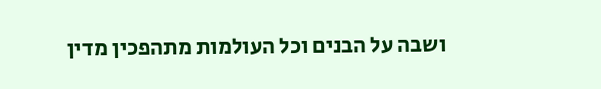ושבה על הבנים וכל העולמות מתהפכין מדין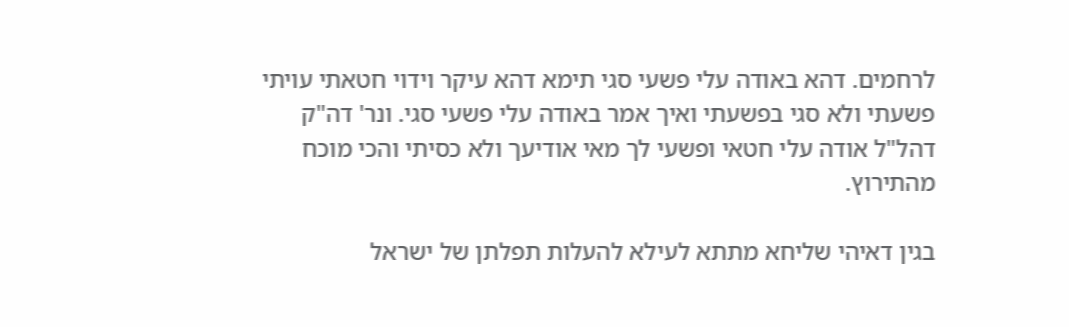לרחמים. דהא באודה עלי פשעי סגי תימא דהא עיקר וידוי חטאתי עויתי פשעתי ולא סגי בפשעתי ואיך אמר באודה עלי פשעי סגי. ונר' דה"ק דהל"ל אודה עלי חטאי ופשעי לך מאי אודיעך ולא כסיתי והכי מוכח מהתירוץ.

בגין דאיהי שליחא מתתא לעילא להעלות תפלתן של ישראל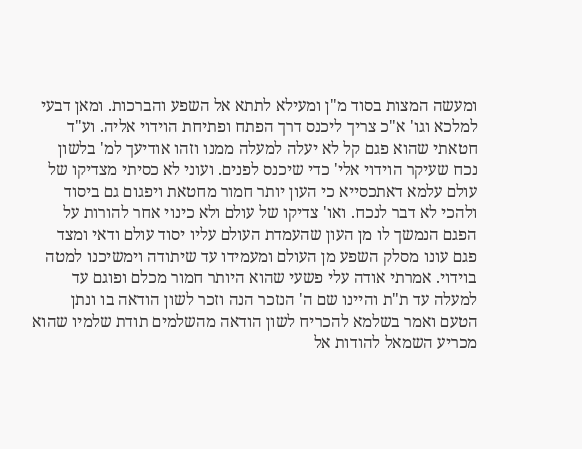ומעשה המצות בסוד מ"ן ומעילא לתתא אל השפע והברכות. ומאן דבעי למלכא וגו' א"כ צריך ליכנס דרך הפתח ופתיחת הוידוי אליה. וע"ד חטאתי שהוא פגם קל לא יעלה למעלה ממנו וזהו אודיעך למ' בלשון נכח שעיקר הוידוי אלי' כדי שיכנס לפנים. ועוני לא כסיתי מצדיקו של עולם עלמא דאתכסייא כי העון יותר חמור מחטאת ויפגום גם ביסוד ולהכי לא דבר לנכח. ואו' צדיקו של עולם ולא כינוי אחר להורות על הפגם הנמשך לו מן העון שהעמדת העולם עליו יסוד עולם ודאי ומצד פגם עונו מסלק השפע מן העולם ומעמידו עד שיתודה וימשיכנו למטה בוידוי. אמרתי אודה עלי פשעי שהוא היותר חמור מכלם ופוגם עד למעלה עד ת"ת והיינו שם ה' הנזכר הנה וזכר לשון הודאה בו ונתן הטעם ואמר בשלמא להכריח לשון הודאה מהשלמים תודת שלמיו שהוא מכריע השמאל להודות אל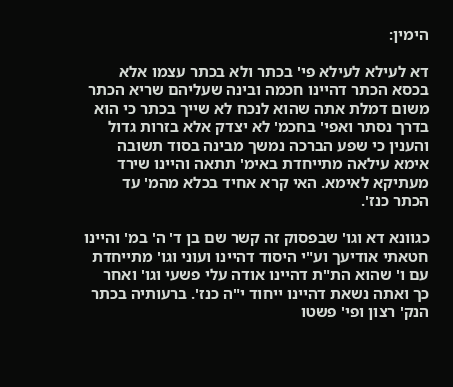הימין:

דא לעילא לעילא פי' בכתר ולא בכתר עצמו אלא בכסא הכתר דהיינו חכמה ובינה שעליהם שריא הכתר משום דמלת אתה שהוא לנכח לא שייך בכתר כי הוא בדרך נסתר ואפי' בחכמ' לא יצדק אלא בזרות גדול והענין כי שפע הברכה נמשך מבינה בסוד תשובה אימא עילאה מתייחדת באימ' תתאה והיינו שירד מעתיקא לאימא. האי קרא אחיד בכלא מהמ' עד הכתר כנז'.

כגוונא דא וגו' שבפסוק זה קשר שם בן ד' ה' במ' והיינו חטאתי אודיעך וע"י היסוד דהיינו ועוני וגו' מתייחדת עם ו' שהוא הת"ת דהיינו אודה עלי פשעי וגו' ואחר כך ואתה נשאת דהיינו ייחוד י"ה כנז'. ברעותיה בכתר הנק' רצון ופי' פשטו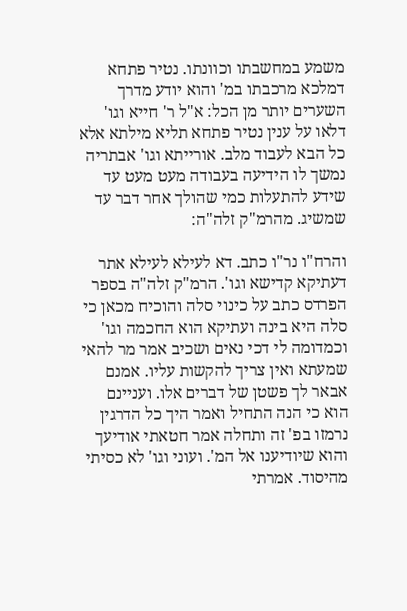משמע במחשבתו וכוונתו. נטיר פתחא דמלכא מרכבתו במ' והוא יודע מדרך השערים יותר מן הכל: א"ל ר' חייא וגו' דלאו על ענין נטיר פתחא תליא מילתא אלא כל הבא לעבוד מלב. אורייתא וגו' אבתריה נמשך לו הידיעה בעבודה מעט מעט עד שידע להתעלות כמי שהולך אחר דבר עד שמשיג. מהרמ"ק זלה"ה:

והרח"ו נר"ו כתב. דא לעילא לעילא אתר דעתיקא קדישא וגו'. הרמ"ק זלה"ה בספר הפרדס כתב על כינוי סלה והוכיח מכאן כי סלה היא בינה ועתיקא הוא החכמה וגו' וכמדומה לי דכי נאים ושכיב אמר מר להאי שמעתא ואין צריך להקשות עליו. אמנם אבאר לך פשטן של דברים אלו. ועניינם הוא כי הנה התחיל ואמר היך כל הדרגין נרמזו בפ' זה ותחלה אמר חטאתי אודיעך והוא שיודיענו אל המ'. ועוני וגו' לא כסיתי מהיסוד. אמרתי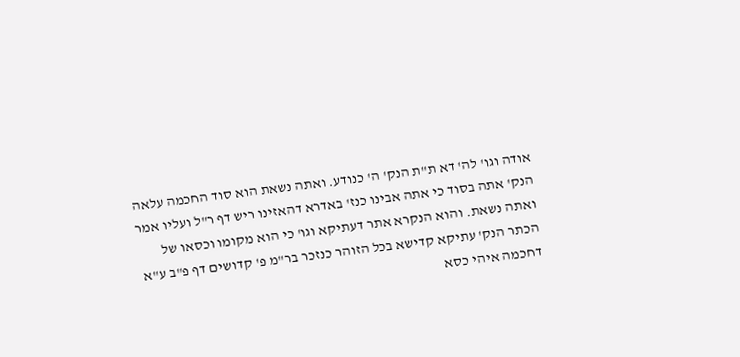אודה וגו' לה' דא ת"ת הנק' ה' כנודע. ואתה נשאת הוא סוד החכמה עלאה הנק' אתה בסוד כי אתה אבינו כנז' באדרא דהאזינו ריש דף ר"ל ועליו אמר ואתה נשאת. והוא הנקרא אתר דעתיקא וגו' כי הוא מקומו וכסאו של הכתר הנק' עתיקא קדישא בכל הזוהר כנזכר בר"מ פ' קדושים דף פ"ב ע"א דחכמה איהי כסא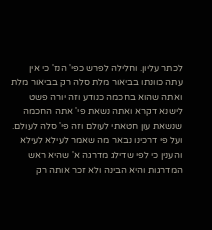לכתר עליון. וחלילה לפרש כפי' הנז' כי אין עתה כוונתו בביאור מלת סלה רק בביאור מלת ואתה שהוא בחכמה כנודע וזה יורה פשט לישנא דקרא ואתה נשאת פי' אתה החכמה שנשאת עון חטאתי לעולם וזה פי' סלה לעולם. ועל פי דרכינו נבאר מה שאמר לעילא לעילא והענין כי לפי שדילג מדרגה א' שהיא ראש המדרגות והיא הבינה ולא זכר אותה רק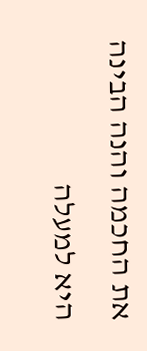את החכמה והנה הבינה היא למעלה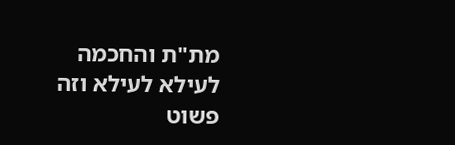מת"ת והחכמה לעילא לעילא וזה פשוט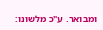ומבואר. ע"כ מלשונו: